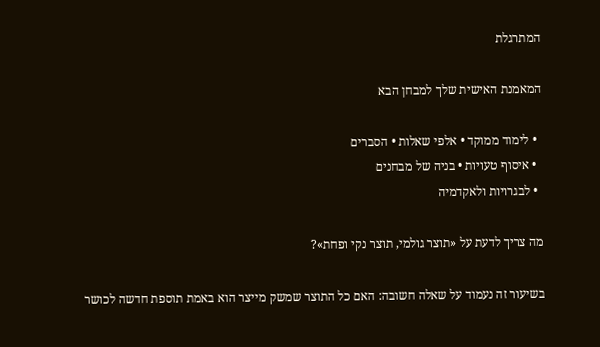המתרגלת

המאמנת האישית שלך למבחן הבא

  • לימוד ממוקד • אלפי שאלות • הסברים
  • איסוף טעויות • בניה של מבחנים
  • לבגרויות ולאקדמיה

מה צריך לדעת על «תוצר גולמי, תוצר נקי ופחת»?

בשיעור זה נעמוד על שאלה חשובה: האם כל התוצר שמשק מייצר הוא באמת תוספת חדשה לכושר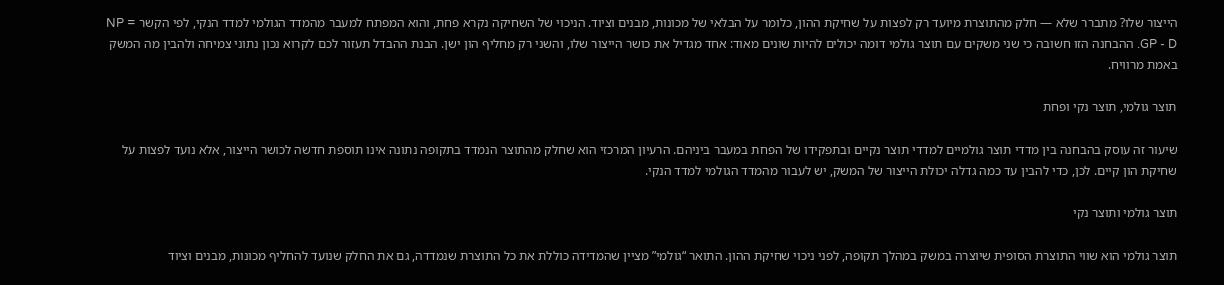הייצור שלו? מתברר שלא — חלק מהתוצרת מיועד רק לפצות על שחיקת ההון, כלומר על הבלאי של מכונות, מבנים וציוד. הניכוי של השחיקה נקרא פחת, והוא המפתח למעבר מהמדד הגולמי למדד הנקי, לפי הקשר NP = GP - D. ההבחנה הזו חשובה כי שני משקים עם תוצר גולמי דומה יכולים להיות שונים מאוד: אחד מגדיל את כושר הייצור שלו, והשני רק מחליף הון ישן. הבנת ההבדל תעזור לכם לקרוא נכון נתוני צמיחה ולהבין מה המשק באמת מרוויח.

תוצר גולמי, תוצר נקי ופחת

שיעור זה עוסק בהבחנה בין מדדי תוצר גולמיים למדדי תוצר נקיים ובתפקידו של הפחת במעבר ביניהם. הרעיון המרכזי הוא שחלק מהתוצר הנמדד בתקופה נתונה אינו תוספת חדשה לכושר הייצור, אלא נועד לפצות על שחיקת הון קיים. לכן, כדי להבין עד כמה גדלה יכולת הייצור של המשק, יש לעבור מהמדד הגולמי למדד הנקי.

תוצר גולמי ותוצר נקי

תוצר גולמי הוא שווי התוצרת הסופית שיוצרה במשק במהלך תקופה, לפני ניכוי שחיקת ההון. התואר “גולמי” מציין שהמדידה כוללת את כל התוצרת שנמדדה, גם את החלק שנועד להחליף מכונות, מבנים וציוד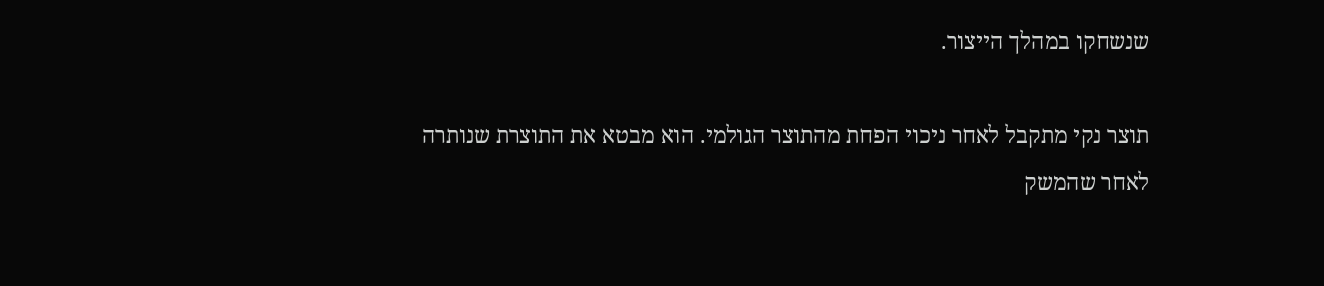שנשחקו במהלך הייצור.

תוצר נקי מתקבל לאחר ניכוי הפחת מהתוצר הגולמי. הוא מבטא את התוצרת שנותרה לאחר שהמשק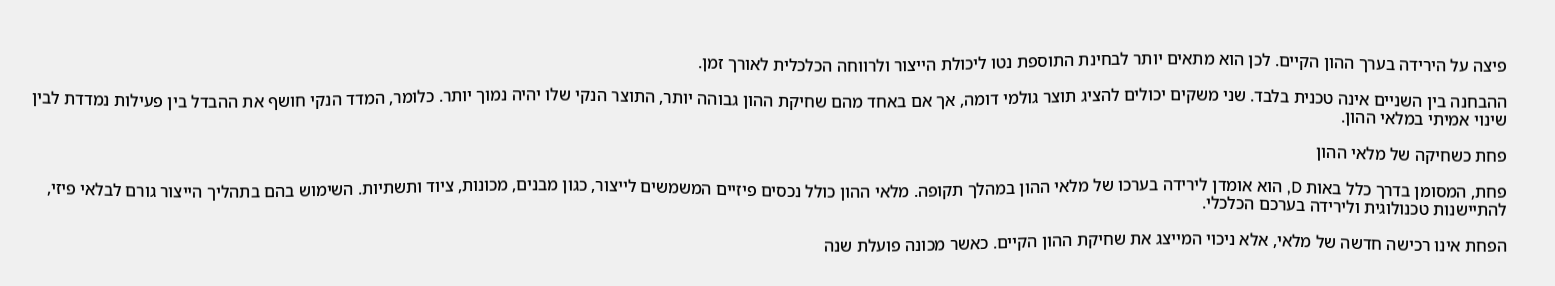פיצה על הירידה בערך ההון הקיים. לכן הוא מתאים יותר לבחינת התוספת נטו ליכולת הייצור ולרווחה הכלכלית לאורך זמן.

ההבחנה בין השניים אינה טכנית בלבד. שני משקים יכולים להציג תוצר גולמי דומה, אך אם באחד מהם שחיקת ההון גבוהה יותר, התוצר הנקי שלו יהיה נמוך יותר. כלומר, המדד הנקי חושף את ההבדל בין פעילות נמדדת לבין שינוי אמיתי במלאי ההון.

פחת כשחיקה של מלאי ההון

פחת, המסומן בדרך כלל באות D, הוא אומדן לירידה בערכו של מלאי ההון במהלך תקופה. מלאי ההון כולל נכסים פיזיים המשמשים לייצור, כגון מבנים, מכונות, ציוד ותשתיות. השימוש בהם בתהליך הייצור גורם לבלאי פיזי, להתיישנות טכנולוגית ולירידה בערכם הכלכלי.

הפחת אינו רכישה חדשה של מלאי, אלא ניכוי המייצג את שחיקת ההון הקיים. כאשר מכונה פועלת שנה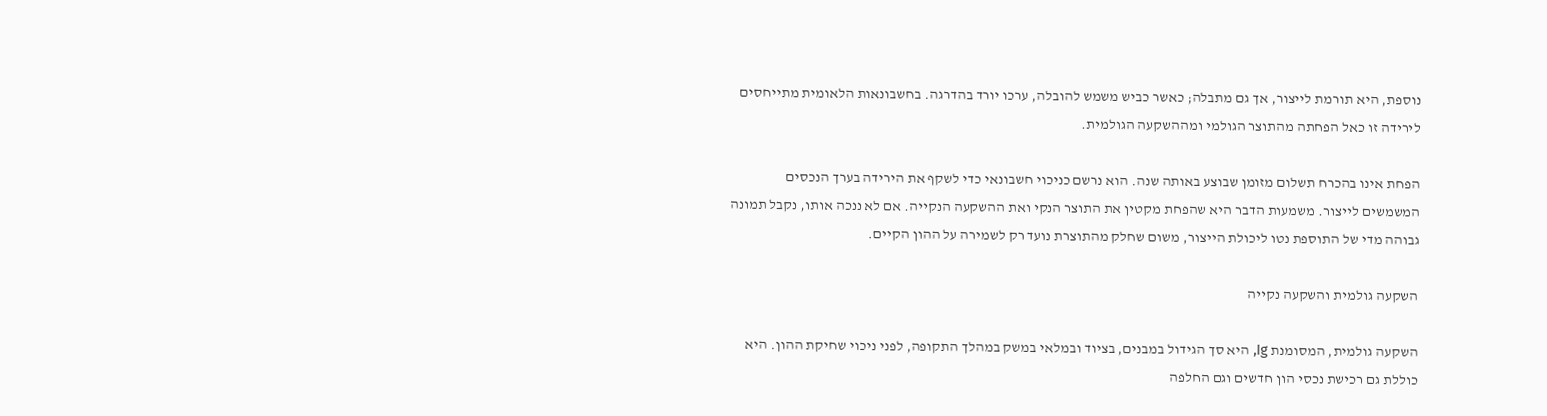נוספת, היא תורמת לייצור, אך גם מתבלה; כאשר כביש משמש להובלה, ערכו יורד בהדרגה. בחשבונאות הלאומית מתייחסים לירידה זו כאל הפחתה מהתוצר הגולמי ומההשקעה הגולמית.

הפחת אינו בהכרח תשלום מזומן שבוצע באותה שנה. הוא נרשם כניכוי חשבונאי כדי לשקף את הירידה בערך הנכסים המשמשים לייצור. משמעות הדבר היא שהפחת מקטין את התוצר הנקי ואת ההשקעה הנקייה. אם לא ננכה אותו, נקבל תמונה גבוהה מדי של התוספת נטו ליכולת הייצור, משום שחלק מהתוצרת נועד רק לשמירה על ההון הקיים.

השקעה גולמית והשקעה נקייה

השקעה גולמית, המסומנת Ig, היא סך הגידול במבנים, בציוד ובמלאי במשק במהלך התקופה, לפני ניכוי שחיקת ההון. היא כוללת גם רכישת נכסי הון חדשים וגם החלפה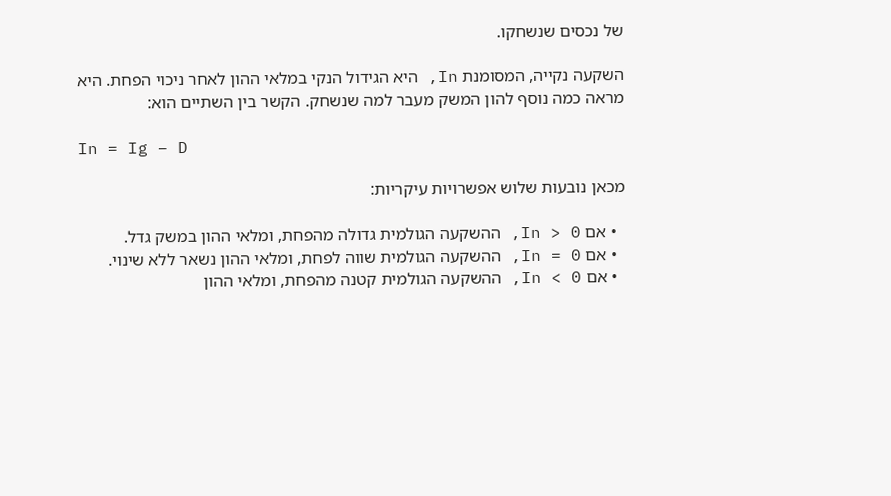של נכסים שנשחקו.

השקעה נקייה, המסומנת In, היא הגידול הנקי במלאי ההון לאחר ניכוי הפחת. היא מראה כמה נוסף להון המשק מעבר למה שנשחק. הקשר בין השתיים הוא:

In = Ig − D

מכאן נובעות שלוש אפשרויות עיקריות:

  • אם In > 0, ההשקעה הגולמית גדולה מהפחת, ומלאי ההון במשק גדל.
  • אם In = 0, ההשקעה הגולמית שווה לפחת, ומלאי ההון נשאר ללא שינוי.
  • אם In < 0, ההשקעה הגולמית קטנה מהפחת, ומלאי ההון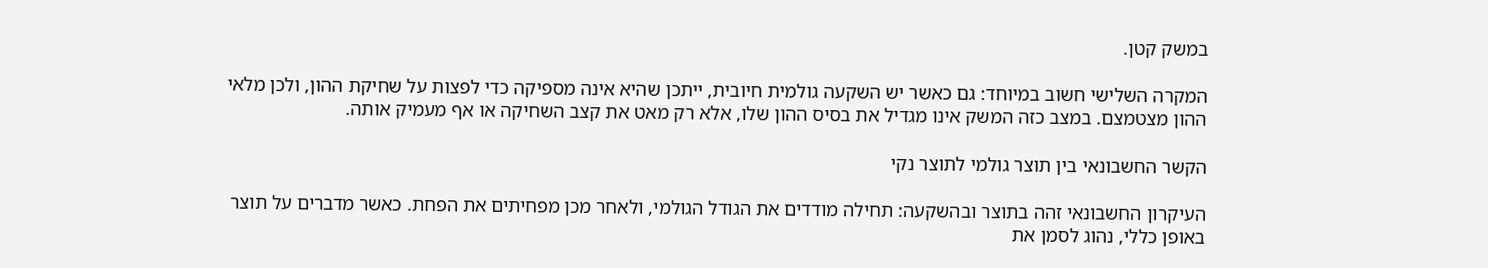במשק קטן.

המקרה השלישי חשוב במיוחד: גם כאשר יש השקעה גולמית חיובית, ייתכן שהיא אינה מספיקה כדי לפצות על שחיקת ההון, ולכן מלאי ההון מצטמצם. במצב כזה המשק אינו מגדיל את בסיס ההון שלו, אלא רק מאט את קצב השחיקה או אף מעמיק אותה.

הקשר החשבונאי בין תוצר גולמי לתוצר נקי

העיקרון החשבונאי זהה בתוצר ובהשקעה: תחילה מודדים את הגודל הגולמי, ולאחר מכן מפחיתים את הפחת. כאשר מדברים על תוצר באופן כללי, נהוג לסמן את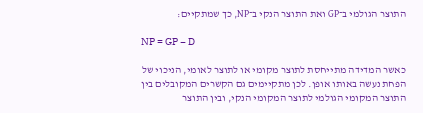התוצר הגולמי ב־GP ואת התוצר הנקי ב־NP, כך שמתקיים:

NP = GP − D

כאשר המדידה מתייחסת לתוצר מקומי או לתוצר לאומי, הניכוי של הפחת נעשה באותו אופן. לכן מתקיימים גם הקשרים המקובלים בין התוצר המקומי הגולמי לתוצר המקומי הנקי, ובין התוצר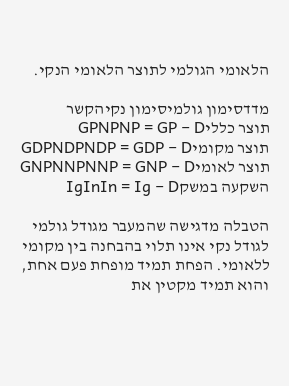הלאומי הגולמי לתוצר הלאומי הנקי.

מדדסימון גולמיסימון נקיהקשר
תוצר כלליGPNPNP = GP − D
תוצר מקומיGDPNDPNDP = GDP − D
תוצר לאומיGNPNNPNNP = GNP − D
השקעה במשקIgInIn = Ig − D

הטבלה מדגישה שהמעבר מגודל גולמי לגודל נקי אינו תלוי בהבחנה בין מקומי ללאומי. הפחת תמיד מופחת פעם אחת, והוא תמיד מקטין את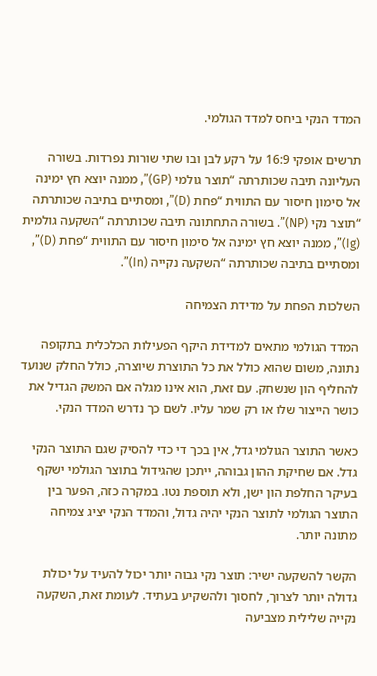המדד הנקי ביחס למדד הגולמי.

תרשים אופקי 16:9 על רקע לבן ובו שתי שורות נפרדות. בשורה העליונה תיבה שכותרתה “תוצר גולמי (GP)”, ממנה יוצא חץ ימינה אל סימון חיסור עם התווית “פחת (D)”, ומסתיים בתיבה שכותרתה “תוצר נקי (NP)”. בשורה התחתונה תיבה שכותרתה “השקעה גולמית (Ig)”, ממנה יוצא חץ ימינה אל סימון חיסור עם התווית “פחת (D)”, ומסתיים בתיבה שכותרתה “השקעה נקייה (In)”.

השלכות הפחת על מדידת הצמיחה

המדד הגולמי מתאים למדידת היקף הפעילות הכלכלית בתקופה נתונה, משום שהוא כולל את כל התוצרת שיוצרה, כולל החלק שנועד להחליף הון שנשחק. עם זאת, הוא אינו מגלה אם המשק הגדיל את כושר הייצור שלו או רק שמר עליו. לשם כך נדרש המדד הנקי.

כאשר התוצר הגולמי גדל, אין בכך די כדי להסיק שגם התוצר הנקי גדל. אם שחיקת ההון גבוהה, ייתכן שהגידול בתוצר הגולמי ישקף בעיקר החלפת הון ישן, ולא תוספת נטו. במקרה כזה, הפער בין התוצר הגולמי לתוצר הנקי יהיה גדול, והמדד הנקי יציג צמיחה מתונה יותר.

הקשר להשקעה ישיר: תוצר נקי גבוה יותר יכול להעיד על יכולת גדולה יותר לצרוך, לחסוך ולהשקיע בעתיד. לעומת זאת, השקעה נקייה שלילית מצביעה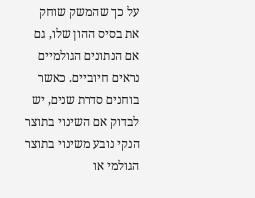על כך שהמשק שוחק את בסיס ההון שלו, גם אם הנתונים הגולמיים נראים חיוביים. כאשר בוחנים סדרת שנים, יש לבדוק אם השינוי בתוצר הנקי נובע משינוי בתוצר הגולמי או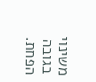משינוי בגובה הפחת.